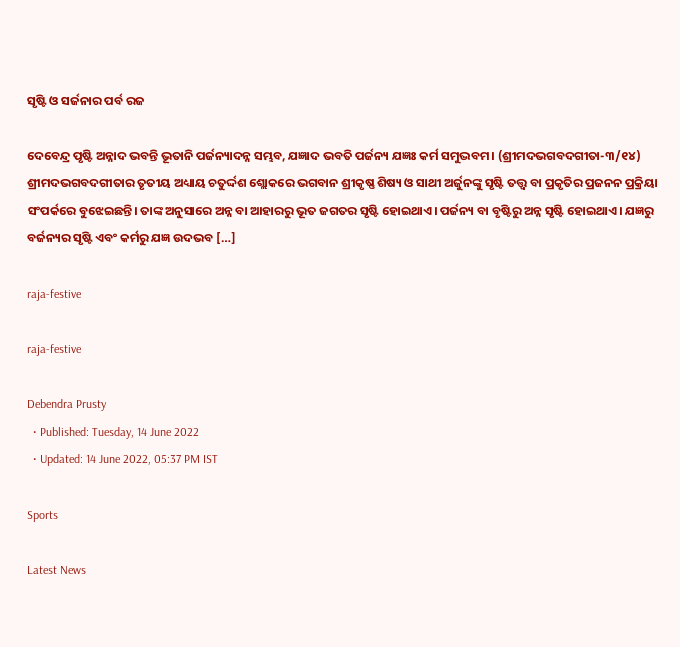ସୃଷ୍ଟି ଓ ସର୍ଜନାର ପର୍ବ ରଜ

ଦେବେନ୍ଦ୍ର ପୃଷ୍ଟି ଅନ୍ନାଦ ଭବନ୍ତି ଭୂତାନି ପର୍ଜନ୍ୟାଦନ୍ନ ସମ୍ଭବ, ଯଜ୍ଞାଦ ଭବତି ପର୍ଜନ୍ୟ ଯଜ୍ଞଃ କର୍ମ ସମୁଦ୍ଭବମ। (ଶ୍ରୀମଦଭଗବଦଗୀତା-୩/୧୪) ଶ୍ରୀମଦଭଗବଦଗୀତାର ତୃତୀୟ ଅଧ୍ୟାୟ ଚତୁର୍ଦ୍ଦଶ ଶ୍ଲୋକରେ ଭଗବାନ ଶ୍ରୀକୃଷ୍ଣ ଶିଷ୍ୟ ଓ ସାଥୀ ଅର୍ଜୁନଙ୍କୁ ସୃଷ୍ଟି ତତ୍ତ୍ୱ ବା ପ୍ରକୃତିର ପ୍ରଜନନ ପ୍ରକ୍ରିୟା ସଂପର୍କରେ ବୁଝେଇଛନ୍ତି। ତାଙ୍କ ଅନୁସାରେ ଅନ୍ନ ବା ଆହାରରୁ ଭୂତ ଜଗତର ସୃଷ୍ଟି ହୋଇଥାଏ। ପର୍ଜନ୍ୟ ବା ବୃଷ୍ଟିରୁ ଅନ୍ନ ସୃଷ୍ଟି ହୋଇଥାଏ। ଯଜ୍ଞରୁ ବର୍ଜନ୍ୟର ସୃଷ୍ଟି ଏବଂ କର୍ମରୁ ଯଜ୍ଞ ଉଦଭବ […]

raja-festive

raja-festive

Debendra Prusty
  • Published: Tuesday, 14 June 2022
  • Updated: 14 June 2022, 05:37 PM IST

Sports

Latest News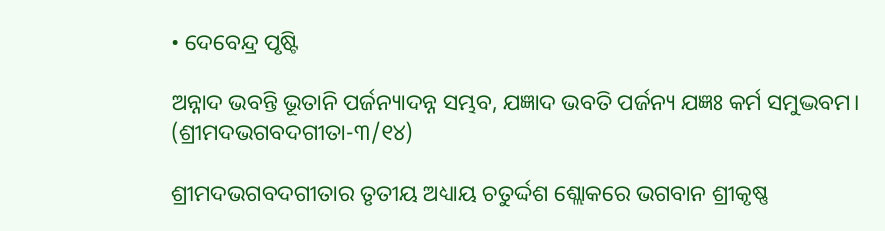• ଦେବେନ୍ଦ୍ର ପୃଷ୍ଟି

ଅନ୍ନାଦ ଭବନ୍ତି ଭୂତାନି ପର୍ଜନ୍ୟାଦନ୍ନ ସମ୍ଭବ, ଯଜ୍ଞାଦ ଭବତି ପର୍ଜନ୍ୟ ଯଜ୍ଞଃ କର୍ମ ସମୁଦ୍ଭବମ। (ଶ୍ରୀମଦଭଗବଦଗୀତା-୩/୧୪)

ଶ୍ରୀମଦଭଗବଦଗୀତାର ତୃତୀୟ ଅଧ୍ୟାୟ ଚତୁର୍ଦ୍ଦଶ ଶ୍ଲୋକରେ ଭଗବାନ ଶ୍ରୀକୃଷ୍ଣ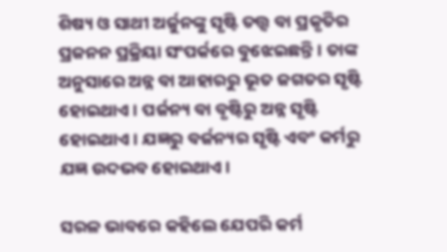ଶିଷ୍ୟ ଓ ସାଥୀ ଅର୍ଜୁନଙ୍କୁ ସୃଷ୍ଟି ତତ୍ତ୍ୱ ବା ପ୍ରକୃତିର ପ୍ରଜନନ ପ୍ରକ୍ରିୟା ସଂପର୍କରେ ବୁଝେଇଛନ୍ତି। ତାଙ୍କ ଅନୁସାରେ ଅନ୍ନ ବା ଆହାରରୁ ଭୂତ ଜଗତର ସୃଷ୍ଟି ହୋଇଥାଏ। ପର୍ଜନ୍ୟ ବା ବୃଷ୍ଟିରୁ ଅନ୍ନ ସୃଷ୍ଟି ହୋଇଥାଏ। ଯଜ୍ଞରୁ ବର୍ଜନ୍ୟର ସୃଷ୍ଟି ଏବଂ କର୍ମରୁ ଯଜ୍ଞ ଉଦଭବ ହୋଇଥାଏ।

ସରଳ ଭାବରେ କହିଲେ ଯେପରି କର୍ମ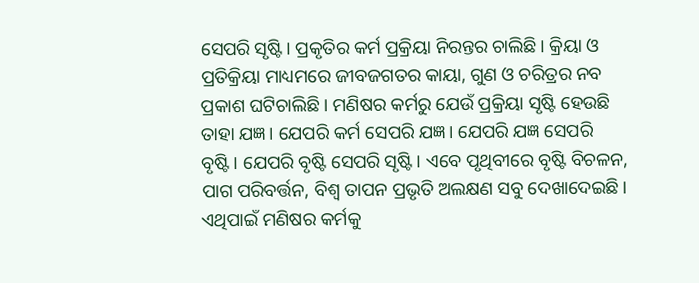ସେପରି ସୃଷ୍ଟି। ପ୍ରକୃତିର କର୍ମ ପ୍ରକ୍ରିୟା ନିରନ୍ତର ଚାଲିଛି। କ୍ରିୟା ଓ ପ୍ରତିକ୍ରିୟା ମାଧ୍ୟମରେ ଜୀବଜଗତର କାୟା, ଗୁଣ ଓ ଚରିତ୍ରର ନବ ପ୍ରକାଶ ଘଟିଚାଲିଛି। ମଣିଷର କର୍ମରୁ ଯେଉଁ ପ୍ରକ୍ରିୟା ସୃଷ୍ଟି ହେଉଛି ତାହା ଯଜ୍ଞ। ଯେପରି କର୍ମ ସେପରି ଯଜ୍ଞ। ଯେପରି ଯଜ୍ଞ ସେପରି ବୃଷ୍ଟି। ଯେପରି ବୃଷ୍ଟି ସେପରି ସୃଷ୍ଟି। ଏବେ ପୃଥିବୀରେ ବୃଷ୍ଟି ବିଚଳନ, ପାଗ ପରିବର୍ତ୍ତନ, ବିଶ୍ୱ ତାପନ ପ୍ରଭୃତି ଅଲକ୍ଷଣ ସବୁ ଦେଖାଦେଇଛି। ଏଥିପାଇଁ ମଣିଷର କର୍ମକୁ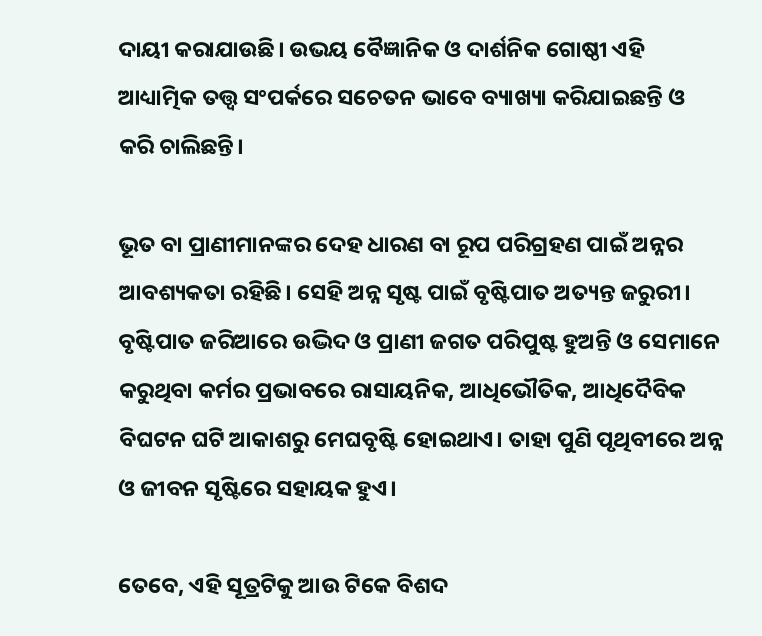ଦାୟୀ କରାଯାଉଛି। ଉଭୟ ବୈଜ୍ଞାନିକ ଓ ଦାର୍ଶନିକ ଗୋଷ୍ଠୀ ଏହି ଆଧ୍ୟାତ୍ମିକ ତତ୍ତ୍ୱ ସଂପର୍କରେ ସଚେତନ ଭାବେ ବ୍ୟାଖ୍ୟା କରିଯାଇଛନ୍ତି ଓ କରି ଚାଲିଛନ୍ତି।

ଭୂତ ବା ପ୍ରାଣୀମାନଙ୍କର ଦେହ ଧାରଣ ବା ରୂପ ପରିଗ୍ରହଣ ପାଇଁ ଅନ୍ନର ଆବଶ୍ୟକତା ରହିଛି। ସେହି ଅନ୍ନ ସୃଷ୍ଟ ପାଇଁ ବୃଷ୍ଟିପାତ ଅତ୍ୟନ୍ତ ଜରୁରୀ। ବୃଷ୍ଟିପାତ ଜରିଆରେ ଉଦ୍ଭିଦ ଓ ପ୍ରାଣୀ ଜଗତ ପରିପୁଷ୍ଟ ହୁଅନ୍ତି ଓ ସେମାନେ କରୁଥିବା କର୍ମର ପ୍ରଭାବରେ ରାସାୟନିକ, ଆଧିଭୌତିକ, ଆଧିଦୈବିକ ବିଘଟନ ଘଟି ଆକାଶରୁ ମେଘବୃଷ୍ଟି ହୋଇଥାଏ। ତାହା ପୁଣି ପୃଥିବୀରେ ଅନ୍ନ ଓ ଜୀବନ ସୃଷ୍ଟିରେ ସହାୟକ ହୁଏ।

ତେବେ, ଏହି ସୂତ୍ରଟିକୁ ଆଉ ଟିକେ ବିଶଦ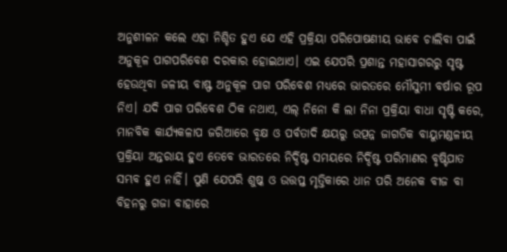ଅନୁଶୀଳନ କଲେ ଏହା ନିଶ୍ଚିତ ହୁଏ ଯେ ଏହି ପ୍ରକ୍ରିୟା ପରିପୋଷଣୀୟ ଭାବେ ଚାଲିବା ପାଇଁ ଅନୁକୂଳ ପାଗପରିବେଶ ଦରକାର ହୋଇଥାଏ। ଏଇ ଯେପରି ପ୍ରଶାନ୍ତ ମହାସାଗରରୁ ସୃଷ୍ଟ ହେଉଥିବା ଜଳୀୟ ବାଷ୍ଫ ଅନୁକୂଳ ପାଗ ପରିବେଶ ମଧ୍ୟରେ ଭାରତରେ ମୌସୁମୀ ବର୍ଷାର ରୂପ ନିଏ। ଯଦି ପାଗ ପରିବେଶ ଠିକ ନଥାଏ, ଏଲ୍‌ ନିନୋ କି ଲା ନିନା ପ୍ରକ୍ରିୟା ବାଧା ସୃଷ୍ଟି କରେ, ମାନବିକ କାର୍ଯ୍ୟକଳାପ ଜରିଆରେ ବୃକ୍ଷ ଓ ପର୍ବତାଦି କ୍ଷୟରୁ ଉତ୍ପନ୍ନ ଜାଗତିକ ବାୟୁମଣ୍ଡଳୀୟ ପ୍ରକ୍ରିୟା ଅନ୍ତରାୟ ହୁଏ ତେବେ ଭାରତରେ ନିର୍ଦ୍ଦିଷ୍ଟ ସମୟରେ ନିର୍ଦ୍ଦିଷ୍ଟ ପରିମାଣର ବୃଷ୍ଟିପାତ ସମ୍ଭବ ହୁଏ ନାହିଁ। ପୁଣି ଯେପରି ଶୁଷ୍କ ଓ ଉତ୍ତପ୍ତ ମୃତ୍ତିକାରେ ଧାନ ପରି ଅନେକ ବୀଜ ବା ବିହନରୁ ଗଜା ବାହାରେ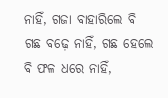ନାହିଁ, ଗଜା ବାହାରିଲେ ବି ଗଛ ବଢ଼େ ନାହିଁ, ଗଛ ହେଲେ ବି ଫଳ ଧରେ ନାହିଁ,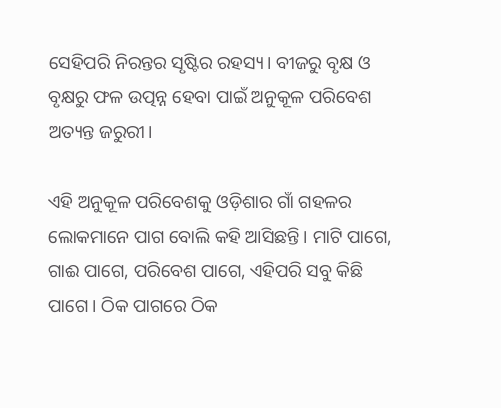ସେହିପରି ନିରନ୍ତର ସୃଷ୍ଟିର ରହସ୍ୟ। ବୀଜରୁ ବୃକ୍ଷ ଓ ବୃକ୍ଷରୁ ଫଳ ଉତ୍ପନ୍ନ ହେବା ପାଇଁ ଅନୁକୂଳ ପରିବେଶ ଅତ୍ୟନ୍ତ ଜରୁରୀ।

ଏହି ଅନୁକୂଳ ପରିବେଶକୁ ଓଡ଼ିଶାର ଗାଁ ଗହଳର ଲୋକମାନେ ପାଗ ବୋଲି କହି ଆସିଛନ୍ତି। ମାଟି ପାଗେ, ଗାଈ ପାଗେ, ପରିବେଶ ପାଗେ, ଏହିପରି ସବୁ କିଛି ପାଗେ। ଠିକ ପାଗରେ ଠିକ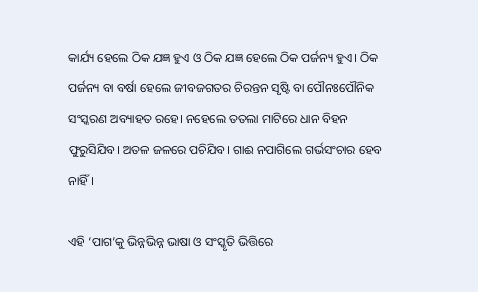କାର୍ଯ୍ୟ ହେଲେ ଠିକ ଯଜ୍ଞ ହୁଏ ଓ ଠିକ ଯଜ୍ଞ ହେଲେ ଠିକ ପର୍ଜନ୍ୟ ହୁଏ। ଠିକ ପର୍ଜନ୍ୟ ବା ବର୍ଷା ହେଲେ ଜୀବଜଗତର ଚିରନ୍ତନ ସୃଷ୍ଟି ବା ପୌନଃପୌନିକ ସଂସ୍କରଣ ଅବ୍ୟାହତ ରହେ। ନହେଲେ ତତଲା ମାଟିରେ ଧାନ ବିହନ ଫୁରୁସିଯିବ। ଅତଳ ଜଳରେ ପଚିଯିବ। ଗାଈ ନପାଗିଲେ ଗର୍ଭସଂଚାର ହେବ ନାହିଁ।

ଏହି ‘ପାଗ’କୁ ଭିନ୍ନଭିନ୍ନ ଭାଷା ଓ ସଂସ୍କୃତି ଭିତ୍ତିରେ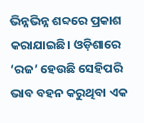ଭିନ୍ନଭିନ୍ନ ଶବ୍ଦରେ ପ୍ରକାଶ କରାଯାଇଛି। ଓଡ଼ିଶାରେ ‘ରଜ’ ହେଉଛି ସେହିପରି ଭାବ ବହନ କରୁଥିବା ଏକ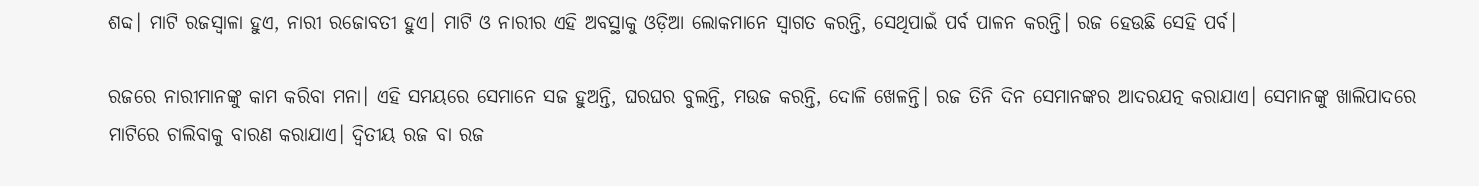ଶବ୍ଦ। ମାଟି ରଜସ୍ୱାଳା ହୁଏ, ନାରୀ ରଜୋବତୀ ହୁଏ। ମାଟି ଓ ନାରୀର ଏହି ଅବସ୍ଥାକୁ ଓଡ଼ିଆ ଲୋକମାନେ ସ୍ୱାଗତ କରନ୍ତି, ସେଥିପାଇଁ ପର୍ବ ପାଳନ କରନ୍ତି। ରଜ ହେଉଛି ସେହି ପର୍ବ।

ରଜରେ ନାରୀମାନଙ୍କୁ କାମ କରିବା ମନା। ଏହି ସମୟରେ ସେମାନେ ସଜ ହୁଅନ୍ତି, ଘରଘର ବୁଲନ୍ତି, ମଉଜ କରନ୍ତି, ଦୋଳି ଖେଳନ୍ତି। ରଜ ତିନି ଦିନ ସେମାନଙ୍କର ଆଦରଯତ୍ନ କରାଯାଏ। ସେମାନଙ୍କୁ ଖାଲିପାଦରେ ମାଟିରେ ଚାଲିବାକୁ ବାରଣ କରାଯାଏ। ଦ୍ୱିତୀୟ ରଜ ବା ରଜ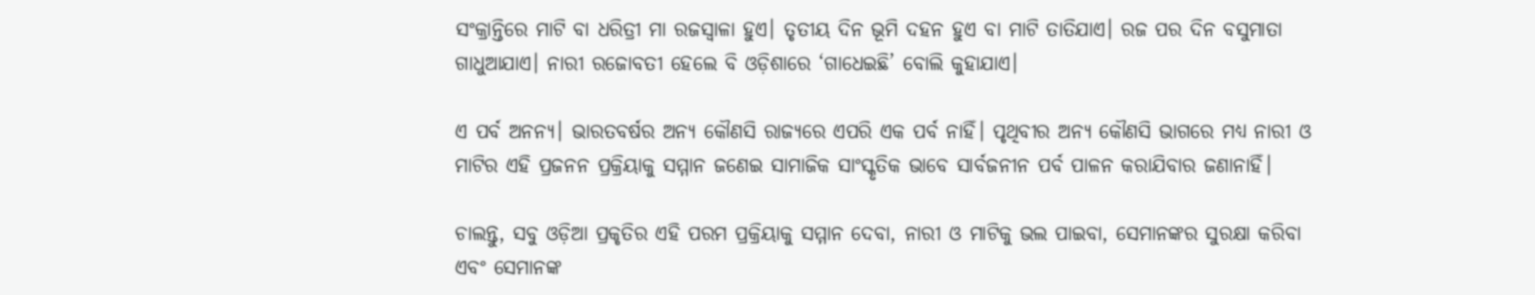ସଂକ୍ରାନ୍ତିରେ ମାଟି ବା ଧରିତ୍ରୀ ମା ରଜସ୍ୱାଳା ହୁଏ। ତୃତୀୟ ଦିନ ଭୂମି ଦହନ ହୁଏ ବା ମାଟି ତାତିଯାଏ। ରଜ ପର ଦିନ ବସୁମାତା ଗାଧୁଆଯାଏ। ନାରୀ ରଜୋବତୀ ହେଲେ ବି ଓଡ଼ିଶାରେ ‘ଗାଧେଇଛି’ ବୋଲି କୁହାଯାଏ।

ଏ ପର୍ବ ଅନନ୍ୟ। ଭାରତବର୍ଷର ଅନ୍ୟ କୌଣସି ରାଜ୍ୟରେ ଏପରି ଏକ ପର୍ବ ନାହିଁ। ପୃଥିବୀର ଅନ୍ୟ କୌଣସି ଭାଗରେ ମଧ୍ୟ ନାରୀ ଓ ମାଟିର ଏହି ପ୍ରଜନନ ପ୍ରକ୍ରିୟାକୁ ସମ୍ମାନ ଜଣେଇ ସାମାଜିକ ସାଂସ୍କୃତିକ ଭାବେ ସାର୍ବଜନୀନ ପର୍ବ ପାଳନ କରାଯିବାର ଜଣାନାହିଁ।

ଚାଲନ୍ତୁ, ସବୁ ଓଡ଼ିଆ ପ୍ରକୃତିର ଏହି ପରମ ପ୍ରକ୍ରିୟାକୁ ସମ୍ମାନ ଦେବା, ନାରୀ ଓ ମାଟିକୁ ଭଲ ପାଇବା, ସେମାନଙ୍କର ସୁରକ୍ଷା କରିବା ଏବଂ ସେମାନଙ୍କ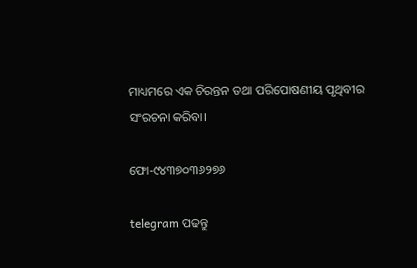ମାଧ୍ୟମରେ ଏକ ଚିରନ୍ତନ ତଥା ପରିପୋଷଣୀୟ ପୃଥିବୀର ସଂରଚନା କରିବା।

ଫୋ-୯୪୩୭୦୩୬୨୭୬

telegram ପଢନ୍ତୁ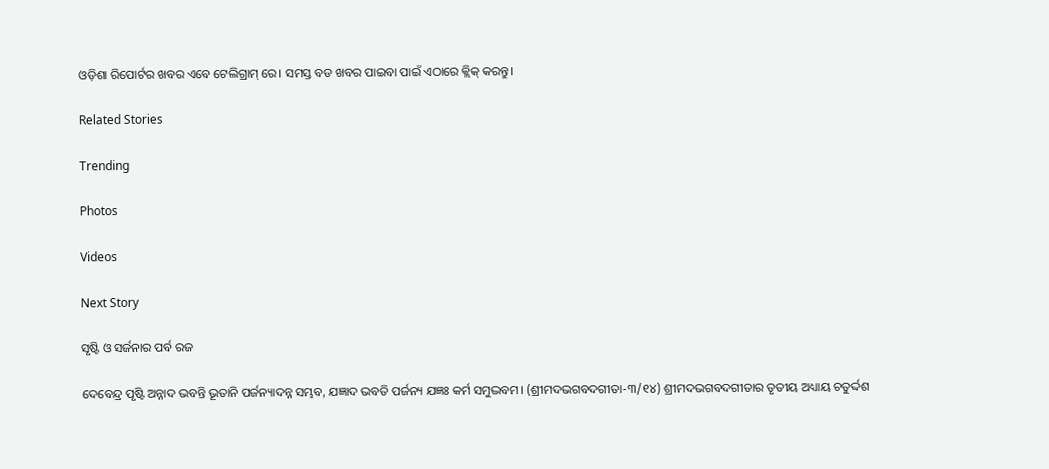ଓଡ଼ିଶା ରିପୋର୍ଟର ଖବର ଏବେ ଟେଲିଗ୍ରାମ୍ ରେ। ସମସ୍ତ ବଡ ଖବର ପାଇବା ପାଇଁ ଏଠାରେ କ୍ଲିକ୍ କରନ୍ତୁ।

Related Stories

Trending

Photos

Videos

Next Story

ସୃଷ୍ଟି ଓ ସର୍ଜନାର ପର୍ବ ରଜ

ଦେବେନ୍ଦ୍ର ପୃଷ୍ଟି ଅନ୍ନାଦ ଭବନ୍ତି ଭୂତାନି ପର୍ଜନ୍ୟାଦନ୍ନ ସମ୍ଭବ, ଯଜ୍ଞାଦ ଭବତି ପର୍ଜନ୍ୟ ଯଜ୍ଞଃ କର୍ମ ସମୁଦ୍ଭବମ। (ଶ୍ରୀମଦଭଗବଦଗୀତା-୩/୧୪) ଶ୍ରୀମଦଭଗବଦଗୀତାର ତୃତୀୟ ଅଧ୍ୟାୟ ଚତୁର୍ଦ୍ଦଶ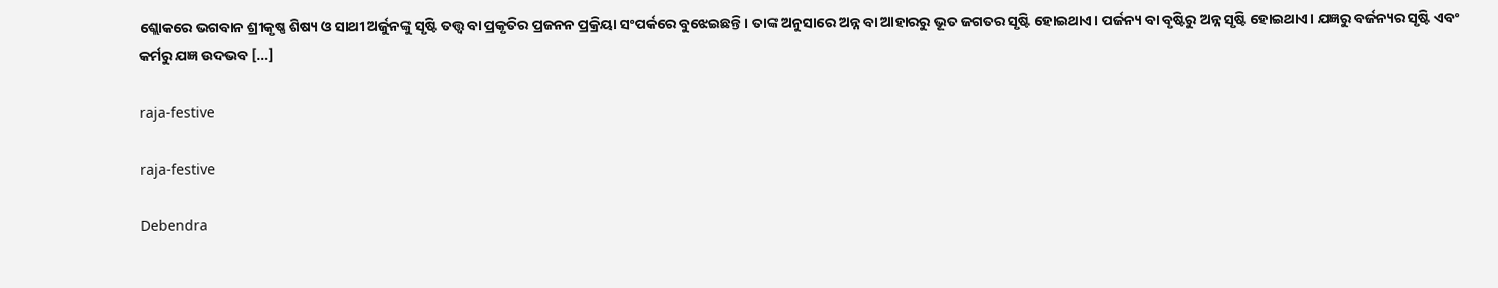ଶ୍ଲୋକରେ ଭଗବାନ ଶ୍ରୀକୃଷ୍ଣ ଶିଷ୍ୟ ଓ ସାଥୀ ଅର୍ଜୁନଙ୍କୁ ସୃଷ୍ଟି ତତ୍ତ୍ୱ ବା ପ୍ରକୃତିର ପ୍ରଜନନ ପ୍ରକ୍ରିୟା ସଂପର୍କରେ ବୁଝେଇଛନ୍ତି। ତାଙ୍କ ଅନୁସାରେ ଅନ୍ନ ବା ଆହାରରୁ ଭୂତ ଜଗତର ସୃଷ୍ଟି ହୋଇଥାଏ। ପର୍ଜନ୍ୟ ବା ବୃଷ୍ଟିରୁ ଅନ୍ନ ସୃଷ୍ଟି ହୋଇଥାଏ। ଯଜ୍ଞରୁ ବର୍ଜନ୍ୟର ସୃଷ୍ଟି ଏବଂ କର୍ମରୁ ଯଜ୍ଞ ଉଦଭବ […]

raja-festive

raja-festive

Debendra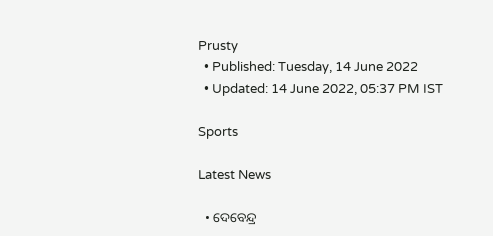Prusty
  • Published: Tuesday, 14 June 2022
  • Updated: 14 June 2022, 05:37 PM IST

Sports

Latest News

  • ଦେବେନ୍ଦ୍ର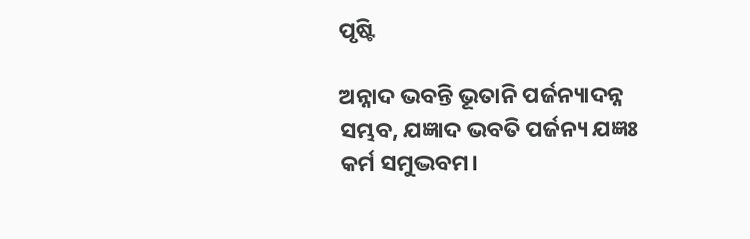ପୃଷ୍ଟି

ଅନ୍ନାଦ ଭବନ୍ତି ଭୂତାନି ପର୍ଜନ୍ୟାଦନ୍ନ ସମ୍ଭବ, ଯଜ୍ଞାଦ ଭବତି ପର୍ଜନ୍ୟ ଯଜ୍ଞଃ କର୍ମ ସମୁଦ୍ଭବମ।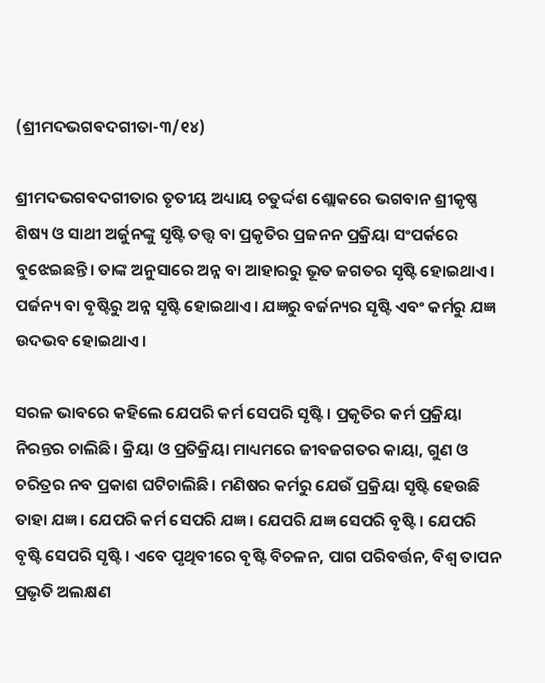(ଶ୍ରୀମଦଭଗବଦଗୀତା-୩/୧୪)

ଶ୍ରୀମଦଭଗବଦଗୀତାର ତୃତୀୟ ଅଧ୍ୟାୟ ଚତୁର୍ଦ୍ଦଶ ଶ୍ଲୋକରେ ଭଗବାନ ଶ୍ରୀକୃଷ୍ଣ ଶିଷ୍ୟ ଓ ସାଥୀ ଅର୍ଜୁନଙ୍କୁ ସୃଷ୍ଟି ତତ୍ତ୍ୱ ବା ପ୍ରକୃତିର ପ୍ରଜନନ ପ୍ରକ୍ରିୟା ସଂପର୍କରେ ବୁଝେଇଛନ୍ତି। ତାଙ୍କ ଅନୁସାରେ ଅନ୍ନ ବା ଆହାରରୁ ଭୂତ ଜଗତର ସୃଷ୍ଟି ହୋଇଥାଏ। ପର୍ଜନ୍ୟ ବା ବୃଷ୍ଟିରୁ ଅନ୍ନ ସୃଷ୍ଟି ହୋଇଥାଏ। ଯଜ୍ଞରୁ ବର୍ଜନ୍ୟର ସୃଷ୍ଟି ଏବଂ କର୍ମରୁ ଯଜ୍ଞ ଉଦଭବ ହୋଇଥାଏ।

ସରଳ ଭାବରେ କହିଲେ ଯେପରି କର୍ମ ସେପରି ସୃଷ୍ଟି। ପ୍ରକୃତିର କର୍ମ ପ୍ରକ୍ରିୟା ନିରନ୍ତର ଚାଲିଛି। କ୍ରିୟା ଓ ପ୍ରତିକ୍ରିୟା ମାଧ୍ୟମରେ ଜୀବଜଗତର କାୟା, ଗୁଣ ଓ ଚରିତ୍ରର ନବ ପ୍ରକାଶ ଘଟିଚାଲିଛି। ମଣିଷର କର୍ମରୁ ଯେଉଁ ପ୍ରକ୍ରିୟା ସୃଷ୍ଟି ହେଉଛି ତାହା ଯଜ୍ଞ। ଯେପରି କର୍ମ ସେପରି ଯଜ୍ଞ। ଯେପରି ଯଜ୍ଞ ସେପରି ବୃଷ୍ଟି। ଯେପରି ବୃଷ୍ଟି ସେପରି ସୃଷ୍ଟି। ଏବେ ପୃଥିବୀରେ ବୃଷ୍ଟି ବିଚଳନ, ପାଗ ପରିବର୍ତ୍ତନ, ବିଶ୍ୱ ତାପନ ପ୍ରଭୃତି ଅଲକ୍ଷଣ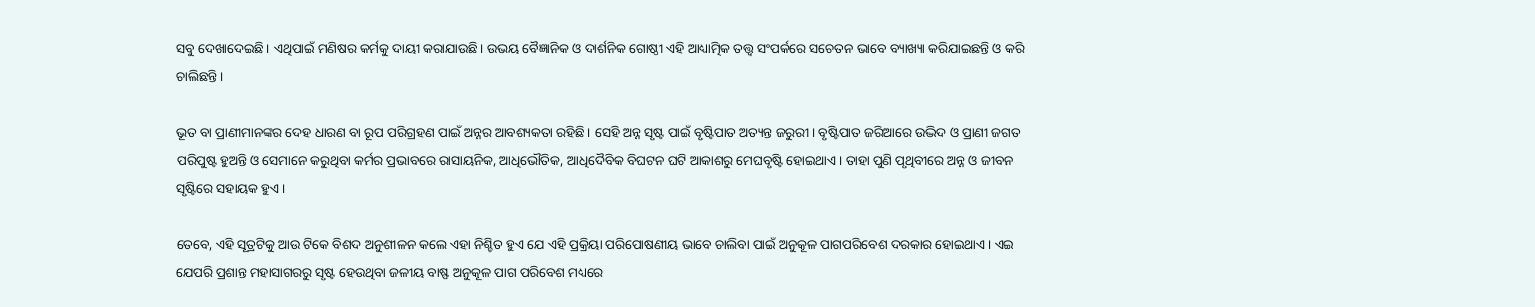ସବୁ ଦେଖାଦେଇଛି। ଏଥିପାଇଁ ମଣିଷର କର୍ମକୁ ଦାୟୀ କରାଯାଉଛି। ଉଭୟ ବୈଜ୍ଞାନିକ ଓ ଦାର୍ଶନିକ ଗୋଷ୍ଠୀ ଏହି ଆଧ୍ୟାତ୍ମିକ ତତ୍ତ୍ୱ ସଂପର୍କରେ ସଚେତନ ଭାବେ ବ୍ୟାଖ୍ୟା କରିଯାଇଛନ୍ତି ଓ କରି ଚାଲିଛନ୍ତି।

ଭୂତ ବା ପ୍ରାଣୀମାନଙ୍କର ଦେହ ଧାରଣ ବା ରୂପ ପରିଗ୍ରହଣ ପାଇଁ ଅନ୍ନର ଆବଶ୍ୟକତା ରହିଛି। ସେହି ଅନ୍ନ ସୃଷ୍ଟ ପାଇଁ ବୃଷ୍ଟିପାତ ଅତ୍ୟନ୍ତ ଜରୁରୀ। ବୃଷ୍ଟିପାତ ଜରିଆରେ ଉଦ୍ଭିଦ ଓ ପ୍ରାଣୀ ଜଗତ ପରିପୁଷ୍ଟ ହୁଅନ୍ତି ଓ ସେମାନେ କରୁଥିବା କର୍ମର ପ୍ରଭାବରେ ରାସାୟନିକ, ଆଧିଭୌତିକ, ଆଧିଦୈବିକ ବିଘଟନ ଘଟି ଆକାଶରୁ ମେଘବୃଷ୍ଟି ହୋଇଥାଏ। ତାହା ପୁଣି ପୃଥିବୀରେ ଅନ୍ନ ଓ ଜୀବନ ସୃଷ୍ଟିରେ ସହାୟକ ହୁଏ।

ତେବେ, ଏହି ସୂତ୍ରଟିକୁ ଆଉ ଟିକେ ବିଶଦ ଅନୁଶୀଳନ କଲେ ଏହା ନିଶ୍ଚିତ ହୁଏ ଯେ ଏହି ପ୍ରକ୍ରିୟା ପରିପୋଷଣୀୟ ଭାବେ ଚାଲିବା ପାଇଁ ଅନୁକୂଳ ପାଗପରିବେଶ ଦରକାର ହୋଇଥାଏ। ଏଇ ଯେପରି ପ୍ରଶାନ୍ତ ମହାସାଗରରୁ ସୃଷ୍ଟ ହେଉଥିବା ଜଳୀୟ ବାଷ୍ଫ ଅନୁକୂଳ ପାଗ ପରିବେଶ ମଧ୍ୟରେ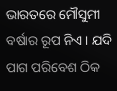ଭାରତରେ ମୌସୁମୀ ବର୍ଷାର ରୂପ ନିଏ। ଯଦି ପାଗ ପରିବେଶ ଠିକ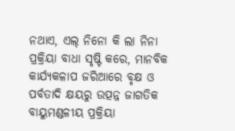ନଥାଏ, ଏଲ୍‌ ନିନୋ କି ଲା ନିନା ପ୍ରକ୍ରିୟା ବାଧା ସୃଷ୍ଟି କରେ, ମାନବିକ କାର୍ଯ୍ୟକଳାପ ଜରିଆରେ ବୃକ୍ଷ ଓ ପର୍ବତାଦି କ୍ଷୟରୁ ଉତ୍ପନ୍ନ ଜାଗତିକ ବାୟୁମଣ୍ଡଳୀୟ ପ୍ରକ୍ରିୟା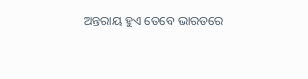ଅନ୍ତରାୟ ହୁଏ ତେବେ ଭାରତରେ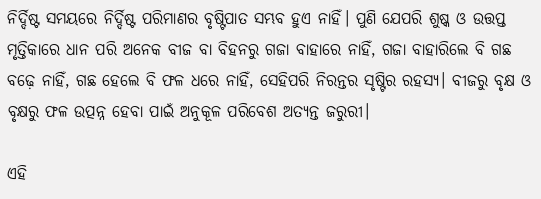ନିର୍ଦ୍ଦିଷ୍ଟ ସମୟରେ ନିର୍ଦ୍ଦିଷ୍ଟ ପରିମାଣର ବୃଷ୍ଟିପାତ ସମ୍ଭବ ହୁଏ ନାହିଁ। ପୁଣି ଯେପରି ଶୁଷ୍କ ଓ ଉତ୍ତପ୍ତ ମୃତ୍ତିକାରେ ଧାନ ପରି ଅନେକ ବୀଜ ବା ବିହନରୁ ଗଜା ବାହାରେ ନାହିଁ, ଗଜା ବାହାରିଲେ ବି ଗଛ ବଢ଼େ ନାହିଁ, ଗଛ ହେଲେ ବି ଫଳ ଧରେ ନାହିଁ, ସେହିପରି ନିରନ୍ତର ସୃଷ୍ଟିର ରହସ୍ୟ। ବୀଜରୁ ବୃକ୍ଷ ଓ ବୃକ୍ଷରୁ ଫଳ ଉତ୍ପନ୍ନ ହେବା ପାଇଁ ଅନୁକୂଳ ପରିବେଶ ଅତ୍ୟନ୍ତ ଜରୁରୀ।

ଏହି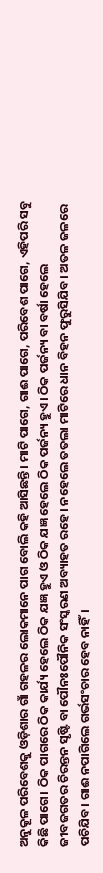ଅନୁକୂଳ ପରିବେଶକୁ ଓଡ଼ିଶାର ଗାଁ ଗହଳର ଲୋକମାନେ ପାଗ ବୋଲି କହି ଆସିଛନ୍ତି। ମାଟି ପାଗେ, ଗାଈ ପାଗେ, ପରିବେଶ ପାଗେ, ଏହିପରି ସବୁ କିଛି ପାଗେ। ଠିକ ପାଗରେ ଠିକ କାର୍ଯ୍ୟ ହେଲେ ଠିକ ଯଜ୍ଞ ହୁଏ ଓ ଠିକ ଯଜ୍ଞ ହେଲେ ଠିକ ପର୍ଜନ୍ୟ ହୁଏ। ଠିକ ପର୍ଜନ୍ୟ ବା ବର୍ଷା ହେଲେ ଜୀବଜଗତର ଚିରନ୍ତନ ସୃଷ୍ଟି ବା ପୌନଃପୌନିକ ସଂସ୍କରଣ ଅବ୍ୟାହତ ରହେ। ନହେଲେ ତତଲା ମାଟିରେ ଧାନ ବିହନ ଫୁରୁସିଯିବ। ଅତଳ ଜଳରେ ପଚିଯିବ। ଗାଈ ନପାଗିଲେ ଗର୍ଭସଂଚାର ହେବ ନାହିଁ।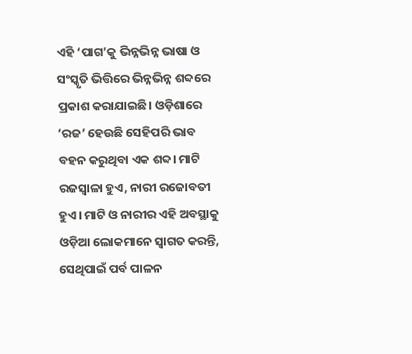ଏହି ‘ପାଗ’କୁ ଭିନ୍ନଭିନ୍ନ ଭାଷା ଓ ସଂସ୍କୃତି ଭିତ୍ତିରେ ଭିନ୍ନଭିନ୍ନ ଶବ୍ଦରେ ପ୍ରକାଶ କରାଯାଇଛି। ଓଡ଼ିଶାରେ ‘ରଜ’ ହେଉଛି ସେହିପରି ଭାବ ବହନ କରୁଥିବା ଏକ ଶବ୍ଦ। ମାଟି ରଜସ୍ୱାଳା ହୁଏ, ନାରୀ ରଜୋବତୀ ହୁଏ। ମାଟି ଓ ନାରୀର ଏହି ଅବସ୍ଥାକୁ ଓଡ଼ିଆ ଲୋକମାନେ ସ୍ୱାଗତ କରନ୍ତି, ସେଥିପାଇଁ ପର୍ବ ପାଳନ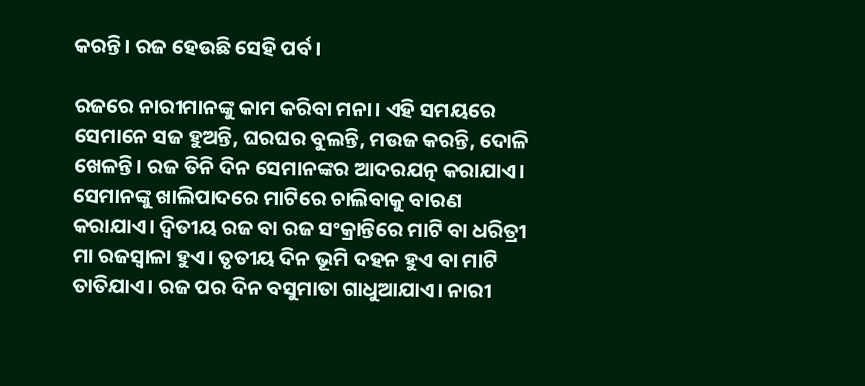କରନ୍ତି। ରଜ ହେଉଛି ସେହି ପର୍ବ।

ରଜରେ ନାରୀମାନଙ୍କୁ କାମ କରିବା ମନା। ଏହି ସମୟରେ ସେମାନେ ସଜ ହୁଅନ୍ତି, ଘରଘର ବୁଲନ୍ତି, ମଉଜ କରନ୍ତି, ଦୋଳି ଖେଳନ୍ତି। ରଜ ତିନି ଦିନ ସେମାନଙ୍କର ଆଦରଯତ୍ନ କରାଯାଏ। ସେମାନଙ୍କୁ ଖାଲିପାଦରେ ମାଟିରେ ଚାଲିବାକୁ ବାରଣ କରାଯାଏ। ଦ୍ୱିତୀୟ ରଜ ବା ରଜ ସଂକ୍ରାନ୍ତିରେ ମାଟି ବା ଧରିତ୍ରୀ ମା ରଜସ୍ୱାଳା ହୁଏ। ତୃତୀୟ ଦିନ ଭୂମି ଦହନ ହୁଏ ବା ମାଟି ତାତିଯାଏ। ରଜ ପର ଦିନ ବସୁମାତା ଗାଧୁଆଯାଏ। ନାରୀ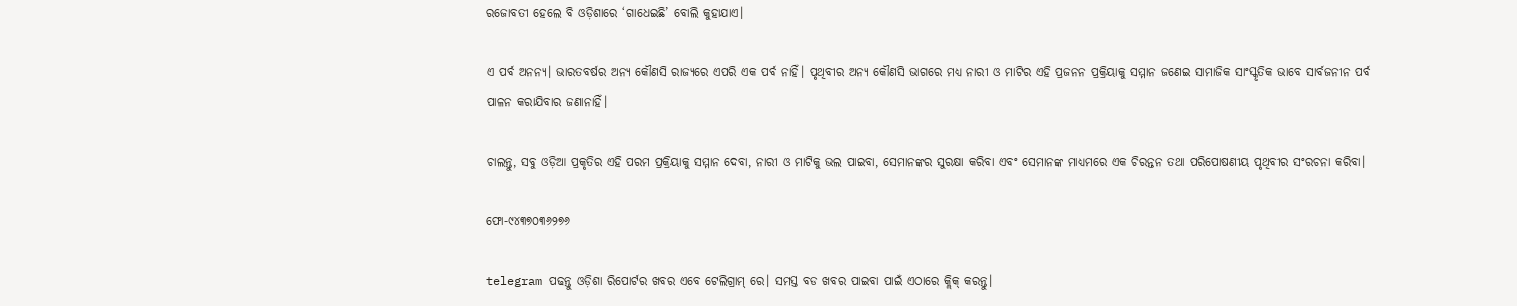ରଜୋବତୀ ହେଲେ ବି ଓଡ଼ିଶାରେ ‘ଗାଧେଇଛି’ ବୋଲି କୁହାଯାଏ।

ଏ ପର୍ବ ଅନନ୍ୟ। ଭାରତବର୍ଷର ଅନ୍ୟ କୌଣସି ରାଜ୍ୟରେ ଏପରି ଏକ ପର୍ବ ନାହିଁ। ପୃଥିବୀର ଅନ୍ୟ କୌଣସି ଭାଗରେ ମଧ୍ୟ ନାରୀ ଓ ମାଟିର ଏହି ପ୍ରଜନନ ପ୍ରକ୍ରିୟାକୁ ସମ୍ମାନ ଜଣେଇ ସାମାଜିକ ସାଂସ୍କୃତିକ ଭାବେ ସାର୍ବଜନୀନ ପର୍ବ ପାଳନ କରାଯିବାର ଜଣାନାହିଁ।

ଚାଲନ୍ତୁ, ସବୁ ଓଡ଼ିଆ ପ୍ରକୃତିର ଏହି ପରମ ପ୍ରକ୍ରିୟାକୁ ସମ୍ମାନ ଦେବା, ନାରୀ ଓ ମାଟିକୁ ଭଲ ପାଇବା, ସେମାନଙ୍କର ସୁରକ୍ଷା କରିବା ଏବଂ ସେମାନଙ୍କ ମାଧ୍ୟମରେ ଏକ ଚିରନ୍ତନ ତଥା ପରିପୋଷଣୀୟ ପୃଥିବୀର ସଂରଚନା କରିବା।

ଫୋ-୯୪୩୭୦୩୬୨୭୬

telegram ପଢନ୍ତୁ ଓଡ଼ିଶା ରିପୋର୍ଟର ଖବର ଏବେ ଟେଲିଗ୍ରାମ୍ ରେ। ସମସ୍ତ ବଡ ଖବର ପାଇବା ପାଇଁ ଏଠାରେ କ୍ଲିକ୍ କରନ୍ତୁ।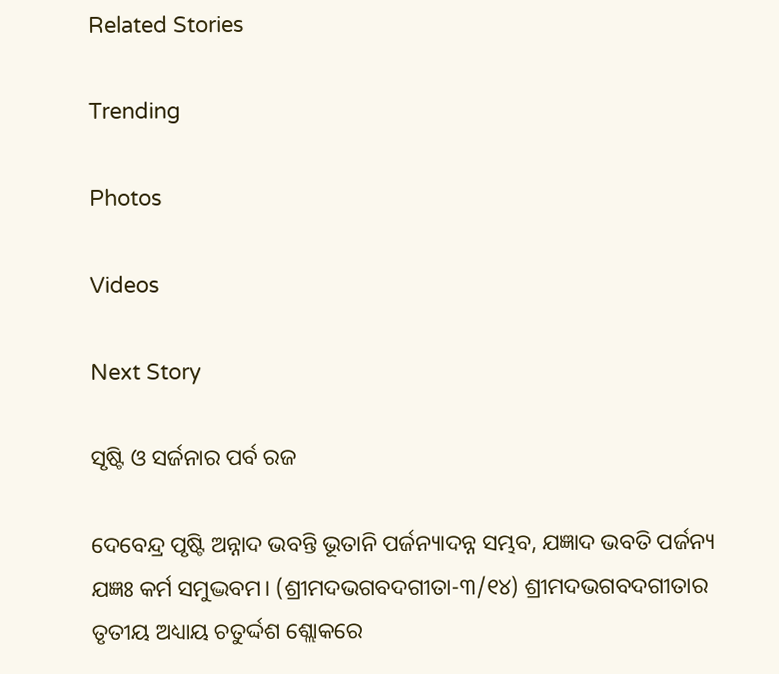Related Stories

Trending

Photos

Videos

Next Story

ସୃଷ୍ଟି ଓ ସର୍ଜନାର ପର୍ବ ରଜ

ଦେବେନ୍ଦ୍ର ପୃଷ୍ଟି ଅନ୍ନାଦ ଭବନ୍ତି ଭୂତାନି ପର୍ଜନ୍ୟାଦନ୍ନ ସମ୍ଭବ, ଯଜ୍ଞାଦ ଭବତି ପର୍ଜନ୍ୟ ଯଜ୍ଞଃ କର୍ମ ସମୁଦ୍ଭବମ। (ଶ୍ରୀମଦଭଗବଦଗୀତା-୩/୧୪) ଶ୍ରୀମଦଭଗବଦଗୀତାର ତୃତୀୟ ଅଧ୍ୟାୟ ଚତୁର୍ଦ୍ଦଶ ଶ୍ଲୋକରେ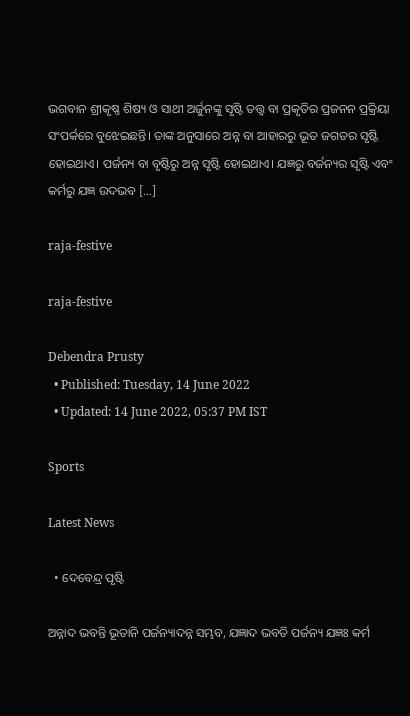ଭଗବାନ ଶ୍ରୀକୃଷ୍ଣ ଶିଷ୍ୟ ଓ ସାଥୀ ଅର୍ଜୁନଙ୍କୁ ସୃଷ୍ଟି ତତ୍ତ୍ୱ ବା ପ୍ରକୃତିର ପ୍ରଜନନ ପ୍ରକ୍ରିୟା ସଂପର୍କରେ ବୁଝେଇଛନ୍ତି। ତାଙ୍କ ଅନୁସାରେ ଅନ୍ନ ବା ଆହାରରୁ ଭୂତ ଜଗତର ସୃଷ୍ଟି ହୋଇଥାଏ। ପର୍ଜନ୍ୟ ବା ବୃଷ୍ଟିରୁ ଅନ୍ନ ସୃଷ୍ଟି ହୋଇଥାଏ। ଯଜ୍ଞରୁ ବର୍ଜନ୍ୟର ସୃଷ୍ଟି ଏବଂ କର୍ମରୁ ଯଜ୍ଞ ଉଦଭବ […]

raja-festive

raja-festive

Debendra Prusty
  • Published: Tuesday, 14 June 2022
  • Updated: 14 June 2022, 05:37 PM IST

Sports

Latest News

  • ଦେବେନ୍ଦ୍ର ପୃଷ୍ଟି

ଅନ୍ନାଦ ଭବନ୍ତି ଭୂତାନି ପର୍ଜନ୍ୟାଦନ୍ନ ସମ୍ଭବ, ଯଜ୍ଞାଦ ଭବତି ପର୍ଜନ୍ୟ ଯଜ୍ଞଃ କର୍ମ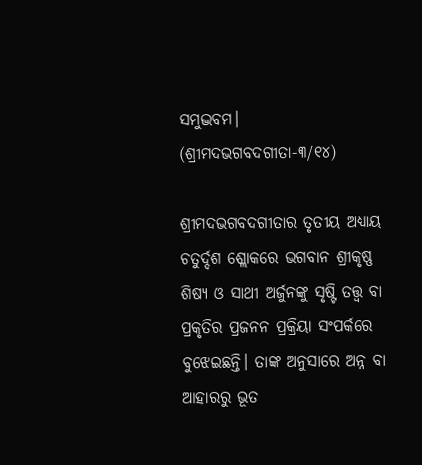ସମୁଦ୍ଭବମ। (ଶ୍ରୀମଦଭଗବଦଗୀତା-୩/୧୪)

ଶ୍ରୀମଦଭଗବଦଗୀତାର ତୃତୀୟ ଅଧ୍ୟାୟ ଚତୁର୍ଦ୍ଦଶ ଶ୍ଲୋକରେ ଭଗବାନ ଶ୍ରୀକୃଷ୍ଣ ଶିଷ୍ୟ ଓ ସାଥୀ ଅର୍ଜୁନଙ୍କୁ ସୃଷ୍ଟି ତତ୍ତ୍ୱ ବା ପ୍ରକୃତିର ପ୍ରଜନନ ପ୍ରକ୍ରିୟା ସଂପର୍କରେ ବୁଝେଇଛନ୍ତି। ତାଙ୍କ ଅନୁସାରେ ଅନ୍ନ ବା ଆହାରରୁ ଭୂତ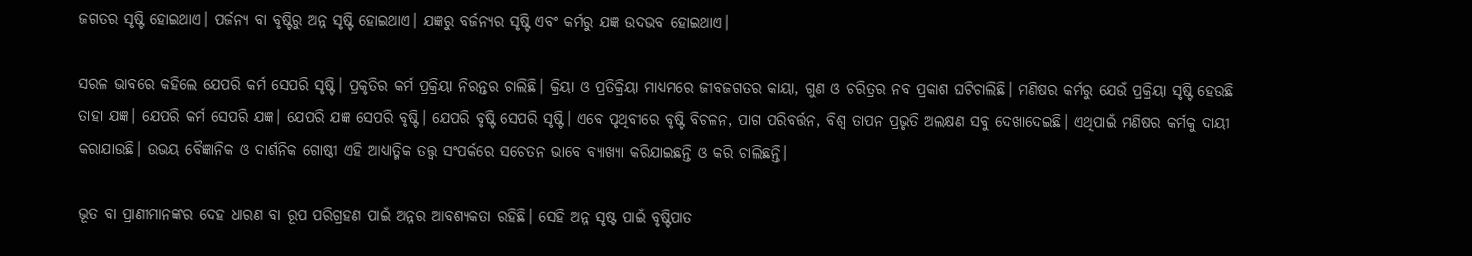ଜଗତର ସୃଷ୍ଟି ହୋଇଥାଏ। ପର୍ଜନ୍ୟ ବା ବୃଷ୍ଟିରୁ ଅନ୍ନ ସୃଷ୍ଟି ହୋଇଥାଏ। ଯଜ୍ଞରୁ ବର୍ଜନ୍ୟର ସୃଷ୍ଟି ଏବଂ କର୍ମରୁ ଯଜ୍ଞ ଉଦଭବ ହୋଇଥାଏ।

ସରଳ ଭାବରେ କହିଲେ ଯେପରି କର୍ମ ସେପରି ସୃଷ୍ଟି। ପ୍ରକୃତିର କର୍ମ ପ୍ରକ୍ରିୟା ନିରନ୍ତର ଚାଲିଛି। କ୍ରିୟା ଓ ପ୍ରତିକ୍ରିୟା ମାଧ୍ୟମରେ ଜୀବଜଗତର କାୟା, ଗୁଣ ଓ ଚରିତ୍ରର ନବ ପ୍ରକାଶ ଘଟିଚାଲିଛି। ମଣିଷର କର୍ମରୁ ଯେଉଁ ପ୍ରକ୍ରିୟା ସୃଷ୍ଟି ହେଉଛି ତାହା ଯଜ୍ଞ। ଯେପରି କର୍ମ ସେପରି ଯଜ୍ଞ। ଯେପରି ଯଜ୍ଞ ସେପରି ବୃଷ୍ଟି। ଯେପରି ବୃଷ୍ଟି ସେପରି ସୃଷ୍ଟି। ଏବେ ପୃଥିବୀରେ ବୃଷ୍ଟି ବିଚଳନ, ପାଗ ପରିବର୍ତ୍ତନ, ବିଶ୍ୱ ତାପନ ପ୍ରଭୃତି ଅଲକ୍ଷଣ ସବୁ ଦେଖାଦେଇଛି। ଏଥିପାଇଁ ମଣିଷର କର୍ମକୁ ଦାୟୀ କରାଯାଉଛି। ଉଭୟ ବୈଜ୍ଞାନିକ ଓ ଦାର୍ଶନିକ ଗୋଷ୍ଠୀ ଏହି ଆଧ୍ୟାତ୍ମିକ ତତ୍ତ୍ୱ ସଂପର୍କରେ ସଚେତନ ଭାବେ ବ୍ୟାଖ୍ୟା କରିଯାଇଛନ୍ତି ଓ କରି ଚାଲିଛନ୍ତି।

ଭୂତ ବା ପ୍ରାଣୀମାନଙ୍କର ଦେହ ଧାରଣ ବା ରୂପ ପରିଗ୍ରହଣ ପାଇଁ ଅନ୍ନର ଆବଶ୍ୟକତା ରହିଛି। ସେହି ଅନ୍ନ ସୃଷ୍ଟ ପାଇଁ ବୃଷ୍ଟିପାତ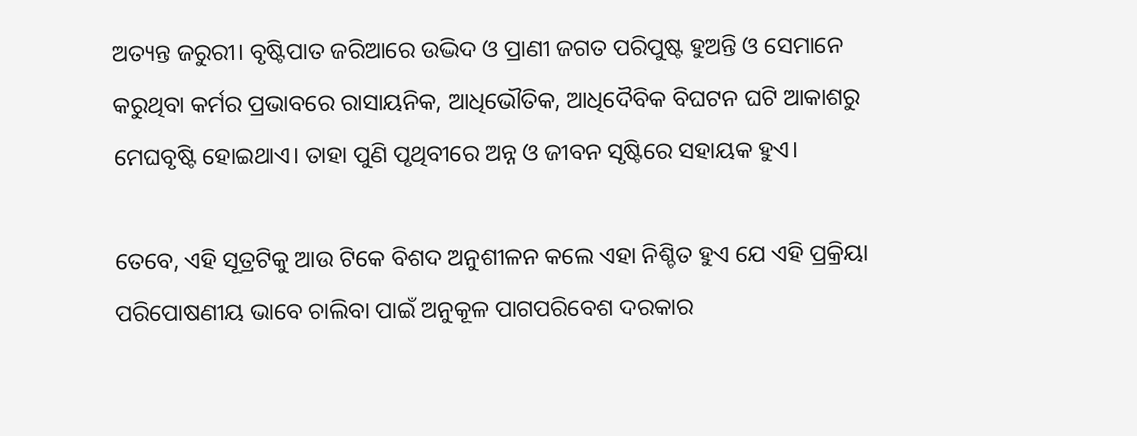ଅତ୍ୟନ୍ତ ଜରୁରୀ। ବୃଷ୍ଟିପାତ ଜରିଆରେ ଉଦ୍ଭିଦ ଓ ପ୍ରାଣୀ ଜଗତ ପରିପୁଷ୍ଟ ହୁଅନ୍ତି ଓ ସେମାନେ କରୁଥିବା କର୍ମର ପ୍ରଭାବରେ ରାସାୟନିକ, ଆଧିଭୌତିକ, ଆଧିଦୈବିକ ବିଘଟନ ଘଟି ଆକାଶରୁ ମେଘବୃଷ୍ଟି ହୋଇଥାଏ। ତାହା ପୁଣି ପୃଥିବୀରେ ଅନ୍ନ ଓ ଜୀବନ ସୃଷ୍ଟିରେ ସହାୟକ ହୁଏ।

ତେବେ, ଏହି ସୂତ୍ରଟିକୁ ଆଉ ଟିକେ ବିଶଦ ଅନୁଶୀଳନ କଲେ ଏହା ନିଶ୍ଚିତ ହୁଏ ଯେ ଏହି ପ୍ରକ୍ରିୟା ପରିପୋଷଣୀୟ ଭାବେ ଚାଲିବା ପାଇଁ ଅନୁକୂଳ ପାଗପରିବେଶ ଦରକାର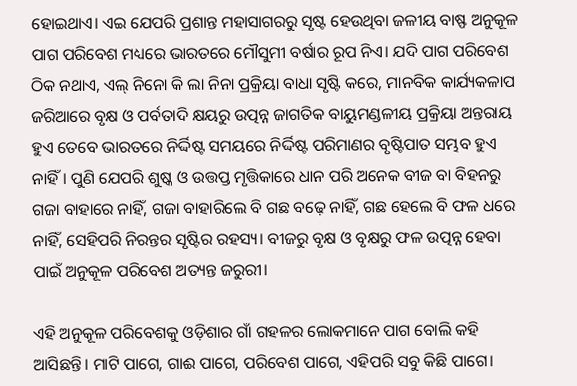ହୋଇଥାଏ। ଏଇ ଯେପରି ପ୍ରଶାନ୍ତ ମହାସାଗରରୁ ସୃଷ୍ଟ ହେଉଥିବା ଜଳୀୟ ବାଷ୍ଫ ଅନୁକୂଳ ପାଗ ପରିବେଶ ମଧ୍ୟରେ ଭାରତରେ ମୌସୁମୀ ବର୍ଷାର ରୂପ ନିଏ। ଯଦି ପାଗ ପରିବେଶ ଠିକ ନଥାଏ, ଏଲ୍‌ ନିନୋ କି ଲା ନିନା ପ୍ରକ୍ରିୟା ବାଧା ସୃଷ୍ଟି କରେ, ମାନବିକ କାର୍ଯ୍ୟକଳାପ ଜରିଆରେ ବୃକ୍ଷ ଓ ପର୍ବତାଦି କ୍ଷୟରୁ ଉତ୍ପନ୍ନ ଜାଗତିକ ବାୟୁମଣ୍ଡଳୀୟ ପ୍ରକ୍ରିୟା ଅନ୍ତରାୟ ହୁଏ ତେବେ ଭାରତରେ ନିର୍ଦ୍ଦିଷ୍ଟ ସମୟରେ ନିର୍ଦ୍ଦିଷ୍ଟ ପରିମାଣର ବୃଷ୍ଟିପାତ ସମ୍ଭବ ହୁଏ ନାହିଁ। ପୁଣି ଯେପରି ଶୁଷ୍କ ଓ ଉତ୍ତପ୍ତ ମୃତ୍ତିକାରେ ଧାନ ପରି ଅନେକ ବୀଜ ବା ବିହନରୁ ଗଜା ବାହାରେ ନାହିଁ, ଗଜା ବାହାରିଲେ ବି ଗଛ ବଢ଼େ ନାହିଁ, ଗଛ ହେଲେ ବି ଫଳ ଧରେ ନାହିଁ, ସେହିପରି ନିରନ୍ତର ସୃଷ୍ଟିର ରହସ୍ୟ। ବୀଜରୁ ବୃକ୍ଷ ଓ ବୃକ୍ଷରୁ ଫଳ ଉତ୍ପନ୍ନ ହେବା ପାଇଁ ଅନୁକୂଳ ପରିବେଶ ଅତ୍ୟନ୍ତ ଜରୁରୀ।

ଏହି ଅନୁକୂଳ ପରିବେଶକୁ ଓଡ଼ିଶାର ଗାଁ ଗହଳର ଲୋକମାନେ ପାଗ ବୋଲି କହି ଆସିଛନ୍ତି। ମାଟି ପାଗେ, ଗାଈ ପାଗେ, ପରିବେଶ ପାଗେ, ଏହିପରି ସବୁ କିଛି ପାଗେ।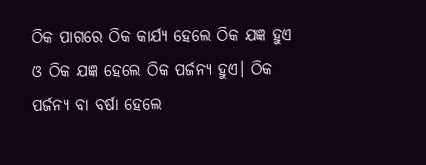ଠିକ ପାଗରେ ଠିକ କାର୍ଯ୍ୟ ହେଲେ ଠିକ ଯଜ୍ଞ ହୁଏ ଓ ଠିକ ଯଜ୍ଞ ହେଲେ ଠିକ ପର୍ଜନ୍ୟ ହୁଏ। ଠିକ ପର୍ଜନ୍ୟ ବା ବର୍ଷା ହେଲେ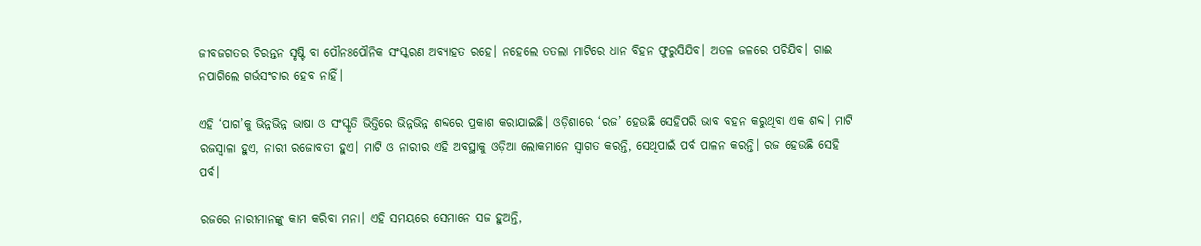ଜୀବଜଗତର ଚିରନ୍ତନ ସୃଷ୍ଟି ବା ପୌନଃପୌନିକ ସଂସ୍କରଣ ଅବ୍ୟାହତ ରହେ। ନହେଲେ ତତଲା ମାଟିରେ ଧାନ ବିହନ ଫୁରୁସିଯିବ। ଅତଳ ଜଳରେ ପଚିଯିବ। ଗାଈ ନପାଗିଲେ ଗର୍ଭସଂଚାର ହେବ ନାହିଁ।

ଏହି ‘ପାଗ’କୁ ଭିନ୍ନଭିନ୍ନ ଭାଷା ଓ ସଂସ୍କୃତି ଭିତ୍ତିରେ ଭିନ୍ନଭିନ୍ନ ଶବ୍ଦରେ ପ୍ରକାଶ କରାଯାଇଛି। ଓଡ଼ିଶାରେ ‘ରଜ’ ହେଉଛି ସେହିପରି ଭାବ ବହନ କରୁଥିବା ଏକ ଶବ୍ଦ। ମାଟି ରଜସ୍ୱାଳା ହୁଏ, ନାରୀ ରଜୋବତୀ ହୁଏ। ମାଟି ଓ ନାରୀର ଏହି ଅବସ୍ଥାକୁ ଓଡ଼ିଆ ଲୋକମାନେ ସ୍ୱାଗତ କରନ୍ତି, ସେଥିପାଇଁ ପର୍ବ ପାଳନ କରନ୍ତି। ରଜ ହେଉଛି ସେହି ପର୍ବ।

ରଜରେ ନାରୀମାନଙ୍କୁ କାମ କରିବା ମନା। ଏହି ସମୟରେ ସେମାନେ ସଜ ହୁଅନ୍ତି,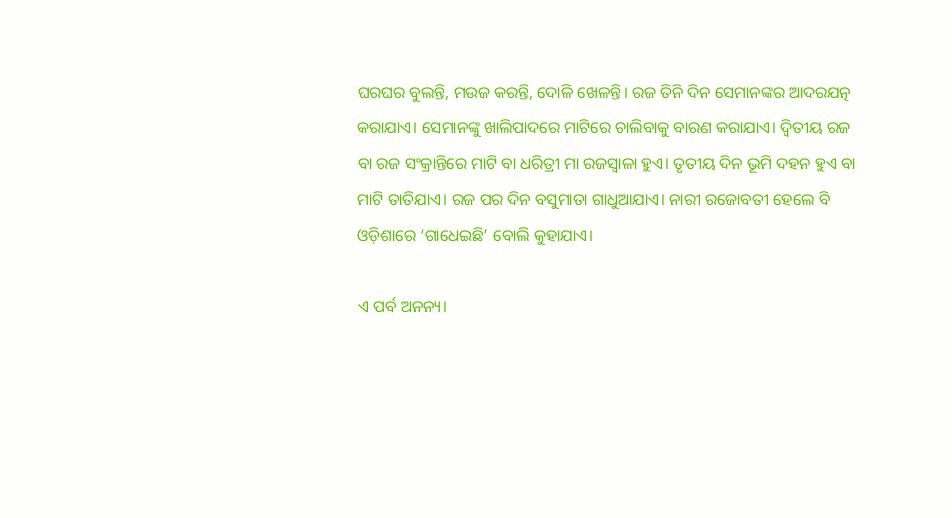ଘରଘର ବୁଲନ୍ତି, ମଉଜ କରନ୍ତି, ଦୋଳି ଖେଳନ୍ତି। ରଜ ତିନି ଦିନ ସେମାନଙ୍କର ଆଦରଯତ୍ନ କରାଯାଏ। ସେମାନଙ୍କୁ ଖାଲିପାଦରେ ମାଟିରେ ଚାଲିବାକୁ ବାରଣ କରାଯାଏ। ଦ୍ୱିତୀୟ ରଜ ବା ରଜ ସଂକ୍ରାନ୍ତିରେ ମାଟି ବା ଧରିତ୍ରୀ ମା ରଜସ୍ୱାଳା ହୁଏ। ତୃତୀୟ ଦିନ ଭୂମି ଦହନ ହୁଏ ବା ମାଟି ତାତିଯାଏ। ରଜ ପର ଦିନ ବସୁମାତା ଗାଧୁଆଯାଏ। ନାରୀ ରଜୋବତୀ ହେଲେ ବି ଓଡ଼ିଶାରେ ‘ଗାଧେଇଛି’ ବୋଲି କୁହାଯାଏ।

ଏ ପର୍ବ ଅନନ୍ୟ।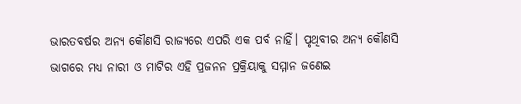ଭାରତବର୍ଷର ଅନ୍ୟ କୌଣସି ରାଜ୍ୟରେ ଏପରି ଏକ ପର୍ବ ନାହିଁ। ପୃଥିବୀର ଅନ୍ୟ କୌଣସି ଭାଗରେ ମଧ୍ୟ ନାରୀ ଓ ମାଟିର ଏହି ପ୍ରଜନନ ପ୍ରକ୍ରିୟାକୁ ସମ୍ମାନ ଜଣେଇ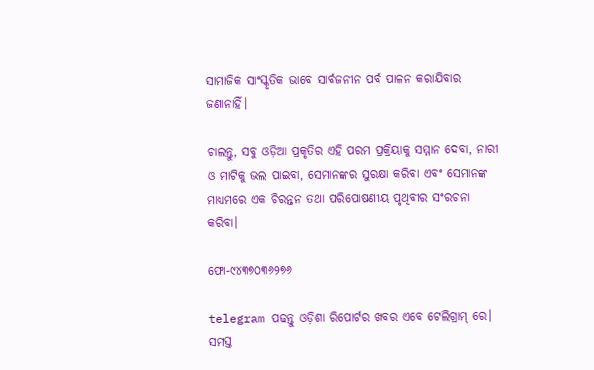ସାମାଜିକ ସାଂସ୍କୃତିକ ଭାବେ ସାର୍ବଜନୀନ ପର୍ବ ପାଳନ କରାଯିବାର ଜଣାନାହିଁ।

ଚାଲନ୍ତୁ, ସବୁ ଓଡ଼ିଆ ପ୍ରକୃତିର ଏହି ପରମ ପ୍ରକ୍ରିୟାକୁ ସମ୍ମାନ ଦେବା, ନାରୀ ଓ ମାଟିକୁ ଭଲ ପାଇବା, ସେମାନଙ୍କର ସୁରକ୍ଷା କରିବା ଏବଂ ସେମାନଙ୍କ ମାଧ୍ୟମରେ ଏକ ଚିରନ୍ତନ ତଥା ପରିପୋଷଣୀୟ ପୃଥିବୀର ସଂରଚନା କରିବା।

ଫୋ-୯୪୩୭୦୩୬୨୭୬

telegram ପଢନ୍ତୁ ଓଡ଼ିଶା ରିପୋର୍ଟର ଖବର ଏବେ ଟେଲିଗ୍ରାମ୍ ରେ। ସମସ୍ତ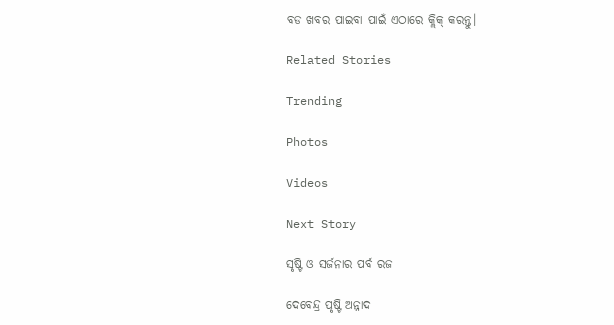ବଡ ଖବର ପାଇବା ପାଇଁ ଏଠାରେ କ୍ଲିକ୍ କରନ୍ତୁ।

Related Stories

Trending

Photos

Videos

Next Story

ସୃଷ୍ଟି ଓ ସର୍ଜନାର ପର୍ବ ରଜ

ଦେବେନ୍ଦ୍ର ପୃଷ୍ଟି ଅନ୍ନାଦ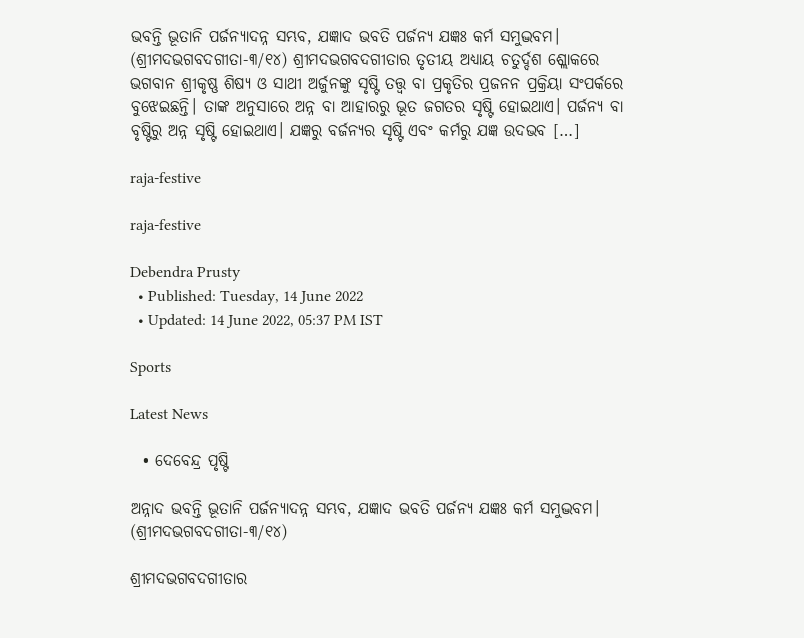ଭବନ୍ତି ଭୂତାନି ପର୍ଜନ୍ୟାଦନ୍ନ ସମ୍ଭବ, ଯଜ୍ଞାଦ ଭବତି ପର୍ଜନ୍ୟ ଯଜ୍ଞଃ କର୍ମ ସମୁଦ୍ଭବମ। (ଶ୍ରୀମଦଭଗବଦଗୀତା-୩/୧୪) ଶ୍ରୀମଦଭଗବଦଗୀତାର ତୃତୀୟ ଅଧ୍ୟାୟ ଚତୁର୍ଦ୍ଦଶ ଶ୍ଲୋକରେ ଭଗବାନ ଶ୍ରୀକୃଷ୍ଣ ଶିଷ୍ୟ ଓ ସାଥୀ ଅର୍ଜୁନଙ୍କୁ ସୃଷ୍ଟି ତତ୍ତ୍ୱ ବା ପ୍ରକୃତିର ପ୍ରଜନନ ପ୍ରକ୍ରିୟା ସଂପର୍କରେ ବୁଝେଇଛନ୍ତି। ତାଙ୍କ ଅନୁସାରେ ଅନ୍ନ ବା ଆହାରରୁ ଭୂତ ଜଗତର ସୃଷ୍ଟି ହୋଇଥାଏ। ପର୍ଜନ୍ୟ ବା ବୃଷ୍ଟିରୁ ଅନ୍ନ ସୃଷ୍ଟି ହୋଇଥାଏ। ଯଜ୍ଞରୁ ବର୍ଜନ୍ୟର ସୃଷ୍ଟି ଏବଂ କର୍ମରୁ ଯଜ୍ଞ ଉଦଭବ […]

raja-festive

raja-festive

Debendra Prusty
  • Published: Tuesday, 14 June 2022
  • Updated: 14 June 2022, 05:37 PM IST

Sports

Latest News

  • ଦେବେନ୍ଦ୍ର ପୃଷ୍ଟି

ଅନ୍ନାଦ ଭବନ୍ତି ଭୂତାନି ପର୍ଜନ୍ୟାଦନ୍ନ ସମ୍ଭବ, ଯଜ୍ଞାଦ ଭବତି ପର୍ଜନ୍ୟ ଯଜ୍ଞଃ କର୍ମ ସମୁଦ୍ଭବମ। (ଶ୍ରୀମଦଭଗବଦଗୀତା-୩/୧୪)

ଶ୍ରୀମଦଭଗବଦଗୀତାର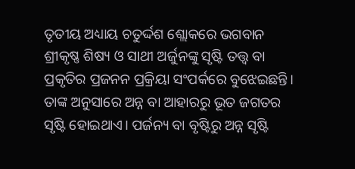ତୃତୀୟ ଅଧ୍ୟାୟ ଚତୁର୍ଦ୍ଦଶ ଶ୍ଲୋକରେ ଭଗବାନ ଶ୍ରୀକୃଷ୍ଣ ଶିଷ୍ୟ ଓ ସାଥୀ ଅର୍ଜୁନଙ୍କୁ ସୃଷ୍ଟି ତତ୍ତ୍ୱ ବା ପ୍ରକୃତିର ପ୍ରଜନନ ପ୍ରକ୍ରିୟା ସଂପର୍କରେ ବୁଝେଇଛନ୍ତି। ତାଙ୍କ ଅନୁସାରେ ଅନ୍ନ ବା ଆହାରରୁ ଭୂତ ଜଗତର ସୃଷ୍ଟି ହୋଇଥାଏ। ପର୍ଜନ୍ୟ ବା ବୃଷ୍ଟିରୁ ଅନ୍ନ ସୃଷ୍ଟି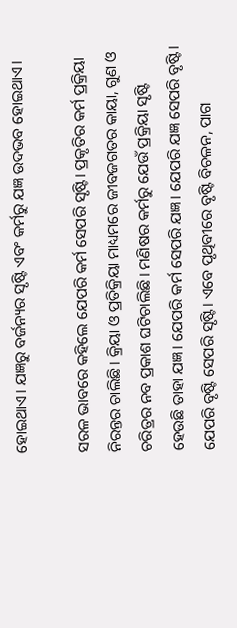ହୋଇଥାଏ। ଯଜ୍ଞରୁ ବର୍ଜନ୍ୟର ସୃଷ୍ଟି ଏବଂ କର୍ମରୁ ଯଜ୍ଞ ଉଦଭବ ହୋଇଥାଏ।

ସରଳ ଭାବରେ କହିଲେ ଯେପରି କର୍ମ ସେପରି ସୃଷ୍ଟି। ପ୍ରକୃତିର କର୍ମ ପ୍ରକ୍ରିୟା ନିରନ୍ତର ଚାଲିଛି। କ୍ରିୟା ଓ ପ୍ରତିକ୍ରିୟା ମାଧ୍ୟମରେ ଜୀବଜଗତର କାୟା, ଗୁଣ ଓ ଚରିତ୍ରର ନବ ପ୍ରକାଶ ଘଟିଚାଲିଛି। ମଣିଷର କର୍ମରୁ ଯେଉଁ ପ୍ରକ୍ରିୟା ସୃଷ୍ଟି ହେଉଛି ତାହା ଯଜ୍ଞ। ଯେପରି କର୍ମ ସେପରି ଯଜ୍ଞ। ଯେପରି ଯଜ୍ଞ ସେପରି ବୃଷ୍ଟି। ଯେପରି ବୃଷ୍ଟି ସେପରି ସୃଷ୍ଟି। ଏବେ ପୃଥିବୀରେ ବୃଷ୍ଟି ବିଚଳନ, ପାଗ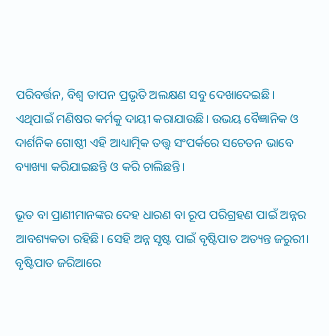ପରିବର୍ତ୍ତନ, ବିଶ୍ୱ ତାପନ ପ୍ରଭୃତି ଅଲକ୍ଷଣ ସବୁ ଦେଖାଦେଇଛି। ଏଥିପାଇଁ ମଣିଷର କର୍ମକୁ ଦାୟୀ କରାଯାଉଛି। ଉଭୟ ବୈଜ୍ଞାନିକ ଓ ଦାର୍ଶନିକ ଗୋଷ୍ଠୀ ଏହି ଆଧ୍ୟାତ୍ମିକ ତତ୍ତ୍ୱ ସଂପର୍କରେ ସଚେତନ ଭାବେ ବ୍ୟାଖ୍ୟା କରିଯାଇଛନ୍ତି ଓ କରି ଚାଲିଛନ୍ତି।

ଭୂତ ବା ପ୍ରାଣୀମାନଙ୍କର ଦେହ ଧାରଣ ବା ରୂପ ପରିଗ୍ରହଣ ପାଇଁ ଅନ୍ନର ଆବଶ୍ୟକତା ରହିଛି। ସେହି ଅନ୍ନ ସୃଷ୍ଟ ପାଇଁ ବୃଷ୍ଟିପାତ ଅତ୍ୟନ୍ତ ଜରୁରୀ। ବୃଷ୍ଟିପାତ ଜରିଆରେ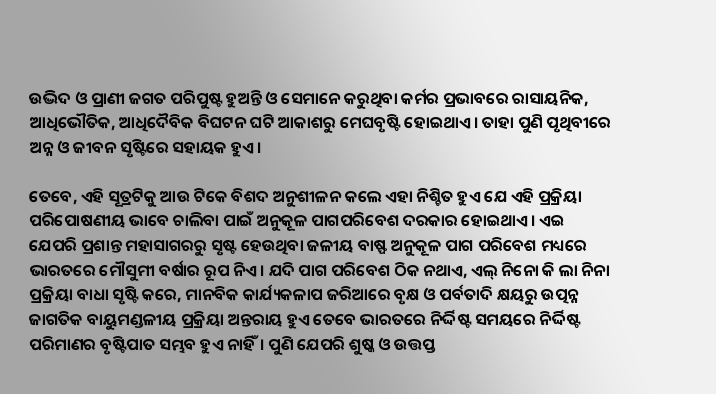ଉଦ୍ଭିଦ ଓ ପ୍ରାଣୀ ଜଗତ ପରିପୁଷ୍ଟ ହୁଅନ୍ତି ଓ ସେମାନେ କରୁଥିବା କର୍ମର ପ୍ରଭାବରେ ରାସାୟନିକ, ଆଧିଭୌତିକ, ଆଧିଦୈବିକ ବିଘଟନ ଘଟି ଆକାଶରୁ ମେଘବୃଷ୍ଟି ହୋଇଥାଏ। ତାହା ପୁଣି ପୃଥିବୀରେ ଅନ୍ନ ଓ ଜୀବନ ସୃଷ୍ଟିରେ ସହାୟକ ହୁଏ।

ତେବେ, ଏହି ସୂତ୍ରଟିକୁ ଆଉ ଟିକେ ବିଶଦ ଅନୁଶୀଳନ କଲେ ଏହା ନିଶ୍ଚିତ ହୁଏ ଯେ ଏହି ପ୍ରକ୍ରିୟା ପରିପୋଷଣୀୟ ଭାବେ ଚାଲିବା ପାଇଁ ଅନୁକୂଳ ପାଗପରିବେଶ ଦରକାର ହୋଇଥାଏ। ଏଇ ଯେପରି ପ୍ରଶାନ୍ତ ମହାସାଗରରୁ ସୃଷ୍ଟ ହେଉଥିବା ଜଳୀୟ ବାଷ୍ଫ ଅନୁକୂଳ ପାଗ ପରିବେଶ ମଧ୍ୟରେ ଭାରତରେ ମୌସୁମୀ ବର୍ଷାର ରୂପ ନିଏ। ଯଦି ପାଗ ପରିବେଶ ଠିକ ନଥାଏ, ଏଲ୍‌ ନିନୋ କି ଲା ନିନା ପ୍ରକ୍ରିୟା ବାଧା ସୃଷ୍ଟି କରେ, ମାନବିକ କାର୍ଯ୍ୟକଳାପ ଜରିଆରେ ବୃକ୍ଷ ଓ ପର୍ବତାଦି କ୍ଷୟରୁ ଉତ୍ପନ୍ନ ଜାଗତିକ ବାୟୁମଣ୍ଡଳୀୟ ପ୍ରକ୍ରିୟା ଅନ୍ତରାୟ ହୁଏ ତେବେ ଭାରତରେ ନିର୍ଦ୍ଦିଷ୍ଟ ସମୟରେ ନିର୍ଦ୍ଦିଷ୍ଟ ପରିମାଣର ବୃଷ୍ଟିପାତ ସମ୍ଭବ ହୁଏ ନାହିଁ। ପୁଣି ଯେପରି ଶୁଷ୍କ ଓ ଉତ୍ତପ୍ତ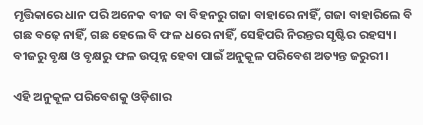ମୃତ୍ତିକାରେ ଧାନ ପରି ଅନେକ ବୀଜ ବା ବିହନରୁ ଗଜା ବାହାରେ ନାହିଁ, ଗଜା ବାହାରିଲେ ବି ଗଛ ବଢ଼େ ନାହିଁ, ଗଛ ହେଲେ ବି ଫଳ ଧରେ ନାହିଁ, ସେହିପରି ନିରନ୍ତର ସୃଷ୍ଟିର ରହସ୍ୟ। ବୀଜରୁ ବୃକ୍ଷ ଓ ବୃକ୍ଷରୁ ଫଳ ଉତ୍ପନ୍ନ ହେବା ପାଇଁ ଅନୁକୂଳ ପରିବେଶ ଅତ୍ୟନ୍ତ ଜରୁରୀ।

ଏହି ଅନୁକୂଳ ପରିବେଶକୁ ଓଡ଼ିଶାର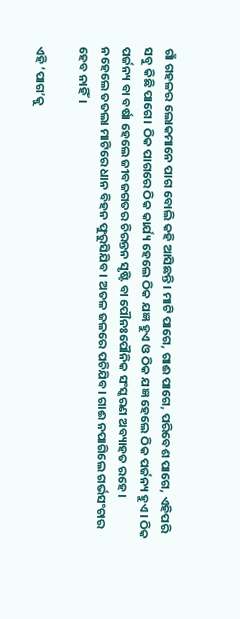ଗାଁ ଗହଳର ଲୋକମାନେ ପାଗ ବୋଲି କହି ଆସିଛନ୍ତି। ମାଟି ପାଗେ, ଗାଈ ପାଗେ, ପରିବେଶ ପାଗେ, ଏହିପରି ସବୁ କିଛି ପାଗେ। ଠିକ ପାଗରେ ଠିକ କାର୍ଯ୍ୟ ହେଲେ ଠିକ ଯଜ୍ଞ ହୁଏ ଓ ଠିକ ଯଜ୍ଞ ହେଲେ ଠିକ ପର୍ଜନ୍ୟ ହୁଏ। ଠିକ ପର୍ଜନ୍ୟ ବା ବର୍ଷା ହେଲେ ଜୀବଜଗତର ଚିରନ୍ତନ ସୃଷ୍ଟି ବା ପୌନଃପୌନିକ ସଂସ୍କରଣ ଅବ୍ୟାହତ ରହେ। ନହେଲେ ତତଲା ମାଟିରେ ଧାନ ବିହନ ଫୁରୁସିଯିବ। ଅତଳ ଜଳରେ ପଚିଯିବ। ଗାଈ ନପାଗିଲେ ଗର୍ଭସଂଚାର ହେବ ନାହିଁ।

ଏହି ‘ପାଗ’କୁ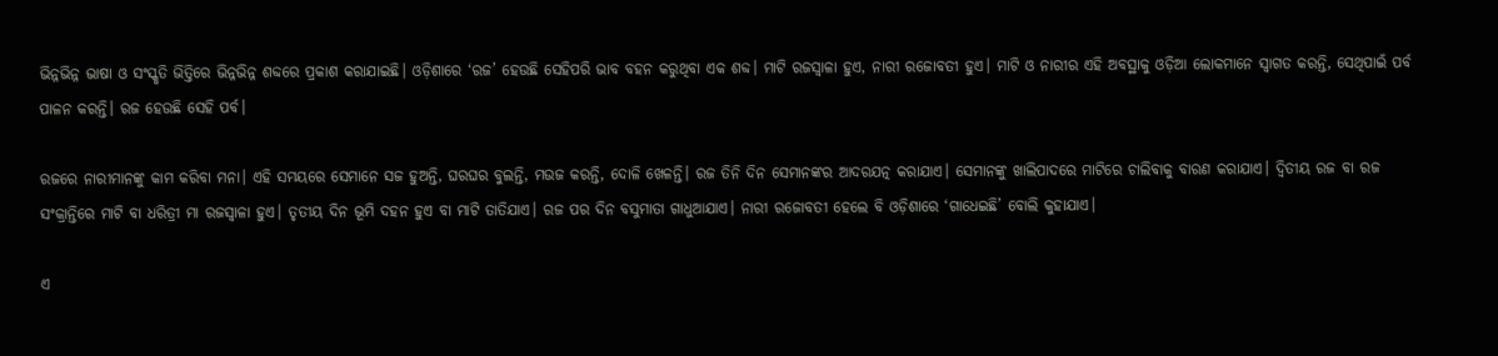ଭିନ୍ନଭିନ୍ନ ଭାଷା ଓ ସଂସ୍କୃତି ଭିତ୍ତିରେ ଭିନ୍ନଭିନ୍ନ ଶବ୍ଦରେ ପ୍ରକାଶ କରାଯାଇଛି। ଓଡ଼ିଶାରେ ‘ରଜ’ ହେଉଛି ସେହିପରି ଭାବ ବହନ କରୁଥିବା ଏକ ଶବ୍ଦ। ମାଟି ରଜସ୍ୱାଳା ହୁଏ, ନାରୀ ରଜୋବତୀ ହୁଏ। ମାଟି ଓ ନାରୀର ଏହି ଅବସ୍ଥାକୁ ଓଡ଼ିଆ ଲୋକମାନେ ସ୍ୱାଗତ କରନ୍ତି, ସେଥିପାଇଁ ପର୍ବ ପାଳନ କରନ୍ତି। ରଜ ହେଉଛି ସେହି ପର୍ବ।

ରଜରେ ନାରୀମାନଙ୍କୁ କାମ କରିବା ମନା। ଏହି ସମୟରେ ସେମାନେ ସଜ ହୁଅନ୍ତି, ଘରଘର ବୁଲନ୍ତି, ମଉଜ କରନ୍ତି, ଦୋଳି ଖେଳନ୍ତି। ରଜ ତିନି ଦିନ ସେମାନଙ୍କର ଆଦରଯତ୍ନ କରାଯାଏ। ସେମାନଙ୍କୁ ଖାଲିପାଦରେ ମାଟିରେ ଚାଲିବାକୁ ବାରଣ କରାଯାଏ। ଦ୍ୱିତୀୟ ରଜ ବା ରଜ ସଂକ୍ରାନ୍ତିରେ ମାଟି ବା ଧରିତ୍ରୀ ମା ରଜସ୍ୱାଳା ହୁଏ। ତୃତୀୟ ଦିନ ଭୂମି ଦହନ ହୁଏ ବା ମାଟି ତାତିଯାଏ। ରଜ ପର ଦିନ ବସୁମାତା ଗାଧୁଆଯାଏ। ନାରୀ ରଜୋବତୀ ହେଲେ ବି ଓଡ଼ିଶାରେ ‘ଗାଧେଇଛି’ ବୋଲି କୁହାଯାଏ।

ଏ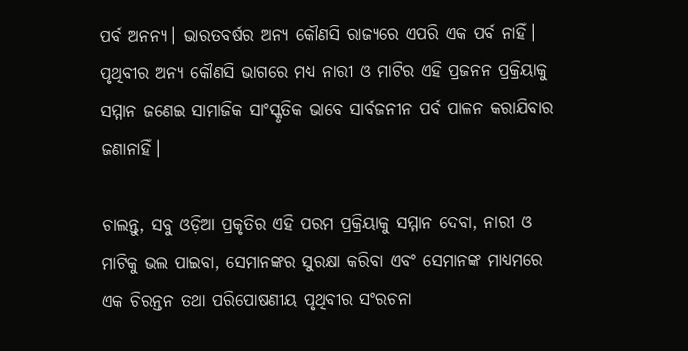ପର୍ବ ଅନନ୍ୟ। ଭାରତବର୍ଷର ଅନ୍ୟ କୌଣସି ରାଜ୍ୟରେ ଏପରି ଏକ ପର୍ବ ନାହିଁ। ପୃଥିବୀର ଅନ୍ୟ କୌଣସି ଭାଗରେ ମଧ୍ୟ ନାରୀ ଓ ମାଟିର ଏହି ପ୍ରଜନନ ପ୍ରକ୍ରିୟାକୁ ସମ୍ମାନ ଜଣେଇ ସାମାଜିକ ସାଂସ୍କୃତିକ ଭାବେ ସାର୍ବଜନୀନ ପର୍ବ ପାଳନ କରାଯିବାର ଜଣାନାହିଁ।

ଚାଲନ୍ତୁ, ସବୁ ଓଡ଼ିଆ ପ୍ରକୃତିର ଏହି ପରମ ପ୍ରକ୍ରିୟାକୁ ସମ୍ମାନ ଦେବା, ନାରୀ ଓ ମାଟିକୁ ଭଲ ପାଇବା, ସେମାନଙ୍କର ସୁରକ୍ଷା କରିବା ଏବଂ ସେମାନଙ୍କ ମାଧ୍ୟମରେ ଏକ ଚିରନ୍ତନ ତଥା ପରିପୋଷଣୀୟ ପୃଥିବୀର ସଂରଚନା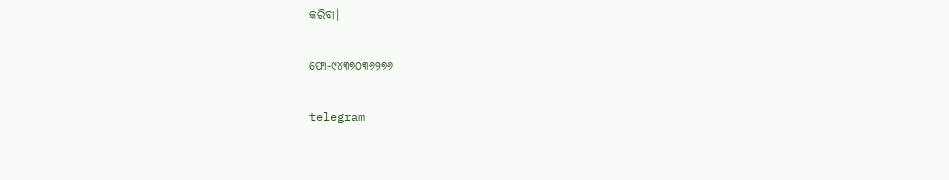କରିବା।

ଫୋ-୯୪୩୭୦୩୬୨୭୬

telegram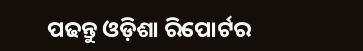ପଢନ୍ତୁ ଓଡ଼ିଶା ରିପୋର୍ଟର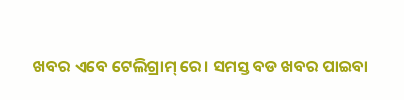ଖବର ଏବେ ଟେଲିଗ୍ରାମ୍ ରେ। ସମସ୍ତ ବଡ ଖବର ପାଇବା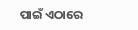ପାଇଁ ଏଠାରେ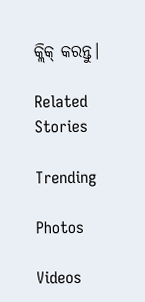କ୍ଲିକ୍ କରନ୍ତୁ।

Related Stories

Trending

Photos

Videos